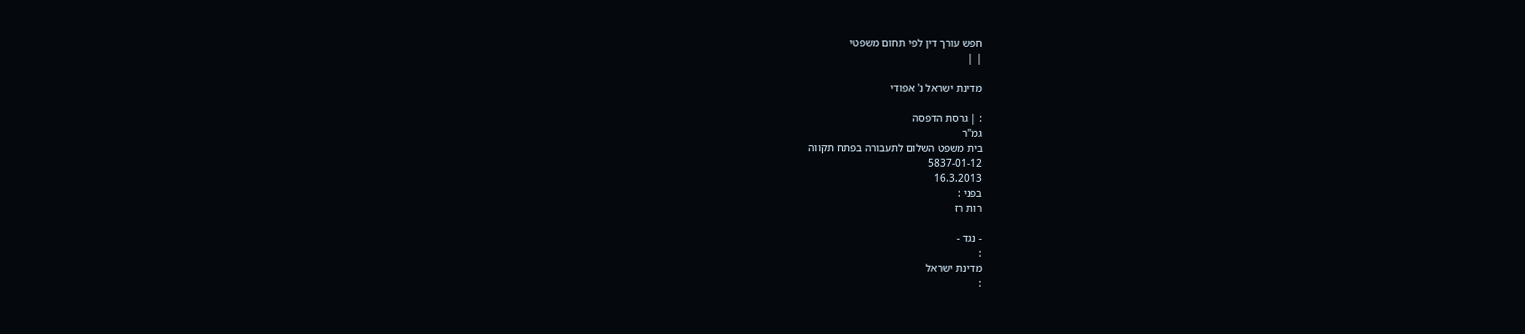חפש עורך דין לפי תחום משפטי
| |

מדינת ישראל נ' אפודי

: | גרסת הדפסה
גמ"ר
בית משפט השלום לתעבורה בפתח תקווה
5837-01-12
16.3.2013
בפני :
רות רז

- נגד -
:
מדינת ישראל
: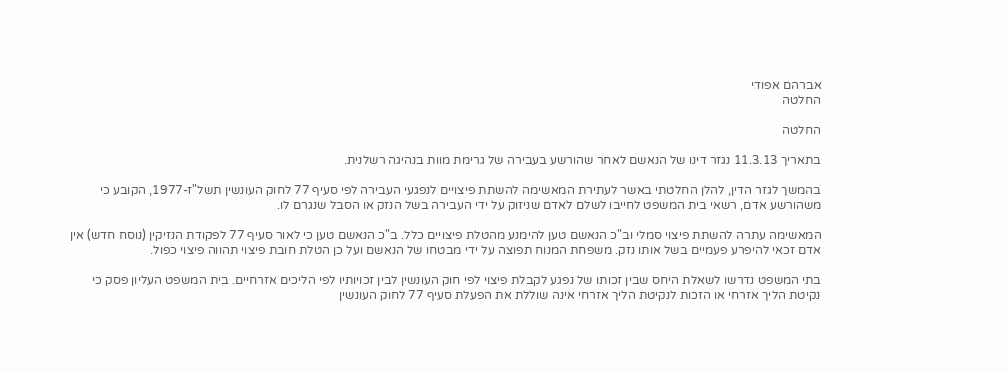אברהם אפודי
החלטה

החלטה

בתאריך 11.3.13 נגזר דינו של הנאשם לאחר שהורשע בעבירה של גרימת מוות בנהיגה רשלנית.

בהמשך לגזר הדין, להלן החלטתי באשר לעתירת המאשימה להשתת פיצויים לנפגעי העבירה לפי סעיף 77 לחוק העונשין תשל"ז-1977, הקובע כי משהורשע אדם, רשאי בית המשפט לחייבו לשלם לאדם שניזוק על ידי העבירה בשל הנזק או הסבל שנגרם לו.

המאשימה עתרה להשתת פיצוי סמלי וב"כ הנאשם טען להימנע מהטלת פיצויים כלל. ב"כ הנאשם טען כי לאור סעיף 77 לפקודת הנזיקין (נוסח חדש) אין אדם זכאי להיפרע פעמיים בשל אותו נזק. משפחת המנוח תפוצה על ידי מבטחו של הנאשם ועל כן הטלת חובת פיצוי תהווה פיצוי כפול.

בתי המשפט נדרשו לשאלת היחס שבין זכותו של נפגע לקבלת פיצוי לפי חוק העונשין לבין זכויותיו לפי הליכים אזרחיים. בית המשפט העליון פסק כי נקיטת הליך אזרחי או הזכות לנקיטת הליך אזרחי אינה שוללת את הפעלת סעיף 77 לחוק העונשין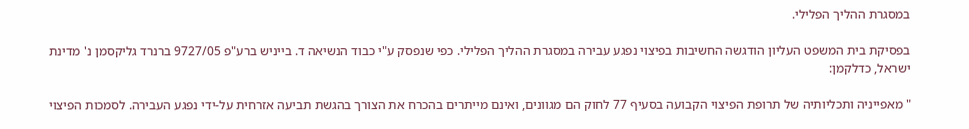במסגרת ההליך הפלילי.

בפסיקת בית המשפט העליון הודגשה החשיבות בפיצוי נפגע עבירה במסגרת ההליך הפלילי. כפי שנפסק ע"י כבוד הנשיאה ד. בייניש ברע"פ 9727/05 ברנרד גליקסמן נ' מדינת ישראל, כדלקמן:

" מאפייניה ותכליותיה של תרופת הפיצוי הקבועה בסעיף 77 לחוק הם מגוונים, ואינם מייתרים בהכרח את הצורך בהגשת תביעה אזרחית על-ידי נפגע העבירה. לסמכות הפיצוי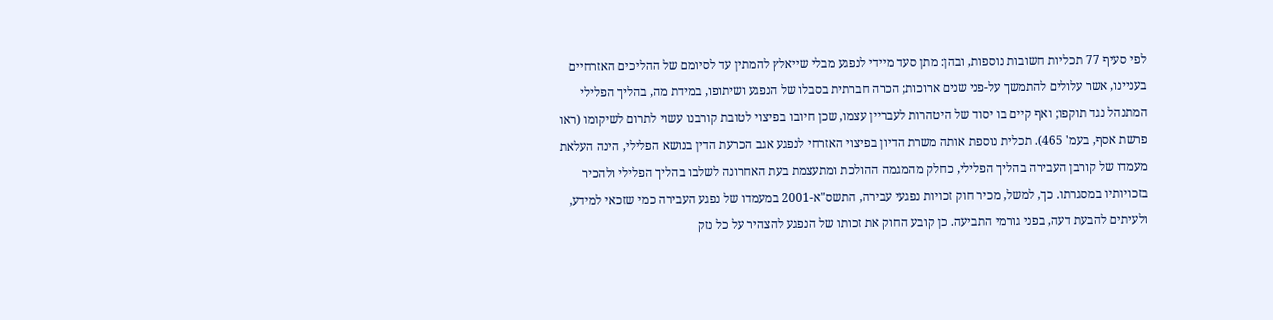לפי סעיף 77 תכליות חשובות נוספות, ובהן: מתן סעד מיידי לנפגע מבלי שייאלץ להמתין עד לסיומם של ההליכים האזרחיים בעניינו, אשר עלולים להתמשך על-פני שנים ארוכות; הכרה חברתית בסבלו של הנפגע ושיתופו, במידת מה, בהליך הפלילי המתנהל נגד תוקפו; ואף קיים בו יסוד של היטהרות לעבריין עצמו, שכן חיובו בפיצוי לטובת קורבנו עשוי לתרום לשיקומו (ראו פרשת אסף, בעמ' 465). תכלית נוספת אותה משרת הדיון בפיצוי האזרחי לנפגע אגב הכרעת הדין בנושא הפלילי, הינה העלאת מעמדו של קורבן העבירה בהליך הפלילי, כחלק מהמגמה ההולכת ומתעצמת בעת האחרונה לשלבו בהליך הפלילי ולהכיר בזכויותיו במסגרתו. כך, למשל, מכיר חוק זכויות נפגעי עבירה, התשס"א-2001 במעמדו של נפגע העבירה כמי שזכאי למידע, ולעיתים להבעת דעה, בפני גורמי התביעה. כן קובע החוק את זכותו של הנפגע להצהיר על כל נזק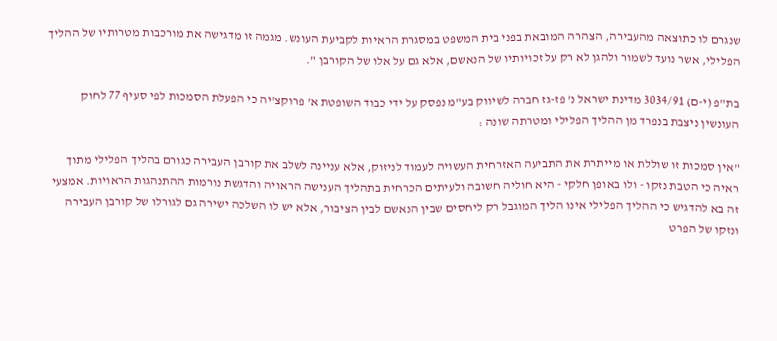שנגרם לו כתוצאה מהעבירה, הצהרה המובאת בפני בית המשפט במסגרת הראיות לקביעת העונש. מגמה זו מדגישה את מורכבות מטרותיו של ההליך הפלילי, אשר נועד לשמור ולהגן לא רק על זכויותיו של הנאשם, אלא גם על אלו של הקורבן ".

בת"פ (י-ם) 3034/91 מדינת ישראל נ' פז-גז חברה לשיווק בע"מ נפסק על ידי כבוד השופטת א' פרוקצ'יה כי הפעלת הסמכות לפי סעיף 77 לחוק העונשין ניצבת בנפרד מן ההליך הפלילי ומטרתה שונה :

"אין סמכות זו שוללת או מייתרת את התביעה האזרחית העשויה לעמוד לניזוק, אלא עניינה לשלב את קורבן העבירה כגורם בהליך הפלילי מתוך ראיה כי הטבת נזקו - ולו באופן חלקי - היא חוליה חשובה ולעיתים הכרחית בתהליך הענישה הראויה והדגשת נורמות ההתנהגות הראויות. אמצעי זה בא להדגיש כי ההליך הפלילי אינו הליך המוגבל רק ליחסים שבין הנאשם לבין הציבור, אלא יש לו השלכה ישירה גם לגורלו של קורבן העבירה ונזקו של הפרט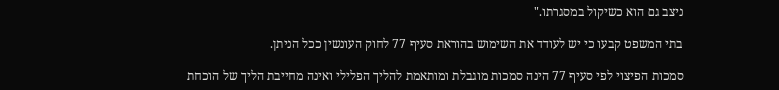ניצב גם הוא כשיקול במסגרתו."

בתי המשפט קבעו כי יש לעודד את השימוש בהוראת סעיף 77 לחוק העונשין ככל הניתן.

סמכות הפיצוי לפי סעיף 77 הינה סמכות מוגבלת ומותאמת להליך הפלילי ואינה מחייבת הליך של הוכחת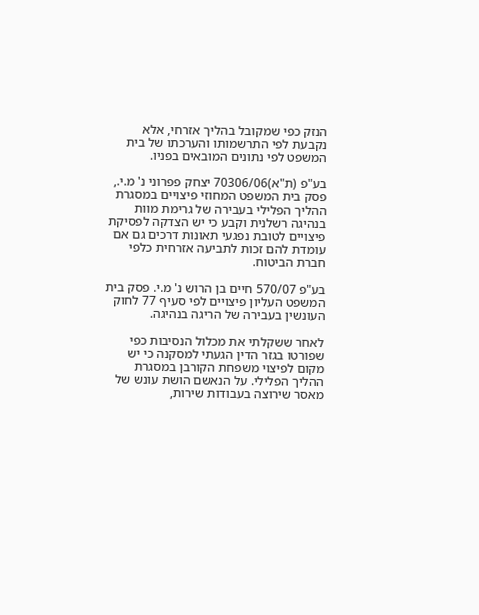הנזק כפי שמקובל בהליך אזרחי, אלא נקבעת לפי התרשמותו והערכתו של בית המשפט לפי נתונים המובאים בפניו.

בע"פ (ת"א)70306/06 יצחק פפרוני נ' מ.י., פסק בית המשפט המחוזי פיצויים במסגרת ההליך הפלילי בעבירה של גרימת מוות בנהיגה רשלנית וקבע כי יש הצדקה לפסיקת פיצויים לטובת נפגעי תאונות דרכים גם אם עומדת להם זכות לתביעה אזרחית כלפי חברת הביטוח.

בע"פ 570/07 חיים בן הרוש נ' מ.י. פסק בית המשפט העליון פיצויים לפי סעיף 77 לחוק העונשין בעבירה של הריגה בנהיגה.

לאחר ששקלתי את מכלול הנסיבות כפי שפורטו בגזר הדין הגעתי למסקנה כי יש מקום לפיצוי משפחת הקורבן במסגרת ההליך הפלילי. על הנאשם הושת עונש של מאסר שירוצה בעבודות שירות,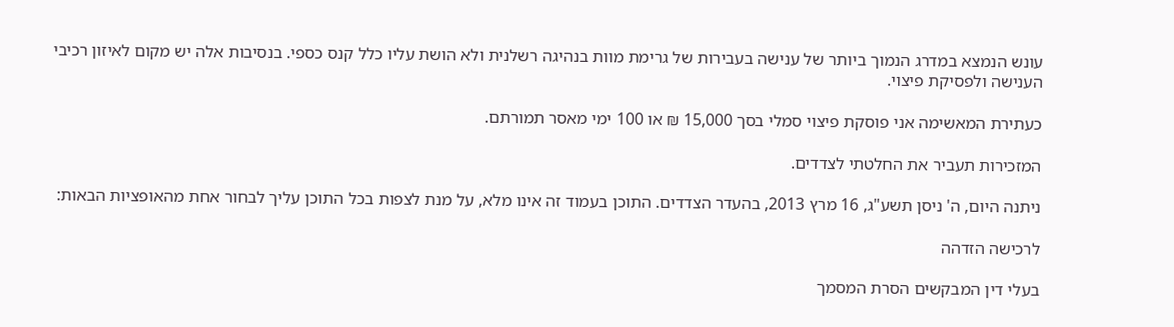עונש הנמצא במדרג הנמוך ביותר של ענישה בעבירות של גרימת מוות בנהיגה רשלנית ולא הושת עליו כלל קנס כספי. בנסיבות אלה יש מקום לאיזון רכיבי הענישה ולפסיקת פיצוי.

כעתירת המאשימה אני פוסקת פיצוי סמלי בסך 15,000 ₪ או 100 ימי מאסר תמורתם.

המזכירות תעביר את החלטתי לצדדים.

ניתנה היום, ה' ניסן תשע"ג, 16 מרץ 2013, בהעדר הצדדים. התוכן בעמוד זה אינו מלא, על מנת לצפות בכל התוכן עליך לבחור אחת מהאופציות הבאות:

לרכישה הזדהה

בעלי דין המבקשים הסרת המסמך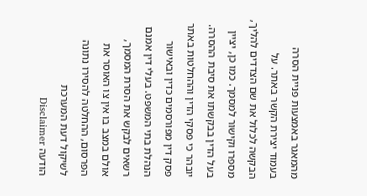מהמאגר באמצעות פניית הסרה בעמוד יצירת הקשר באתר. על הבקשה לכלול את שם הצדדים להליך, מספרו וקישור למסמך. כמו כן, יציין בעל הדין בבקשתו את סיבת ההסרה. יובהר כי פסקי הדין וההחלטות באתר פסק דין מפורסמים כדין ובאישור הנהלת בתי המשפט. בעלי דין אמנם רשאים לבקש את הסרת המסמך, אולם במצב בו אין צו האוסר את הפרסום, ההחלטה להסירו נתונה לשיקול דעת המערכת
הודעה Disclaimer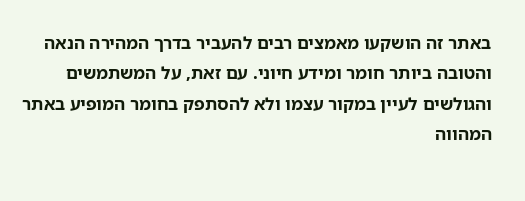באתר זה הושקעו מאמצים רבים להעביר בדרך המהירה הנאה והטובה ביותר חומר ומידע חיוני. עם זאת, על המשתמשים והגולשים לעיין במקור עצמו ולא להסתפק בחומר המופיע באתר המהווה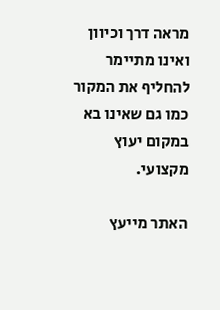מראה דרך וכיוון ואינו מתיימר להחליף את המקור כמו גם שאינו בא במקום יעוץ מקצועי.

האתר מייעץ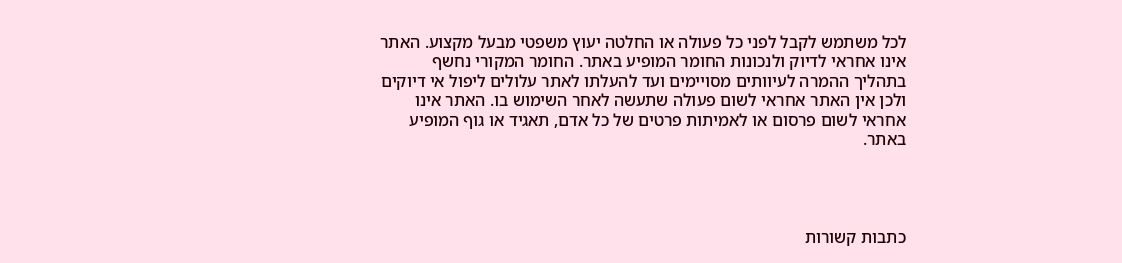לכל משתמש לקבל לפני כל פעולה או החלטה יעוץ משפטי מבעל מקצוע. האתר אינו אחראי לדיוק ולנכונות החומר המופיע באתר. החומר המקורי נחשף בתהליך ההמרה לעיוותים מסויימים ועד להעלתו לאתר עלולים ליפול אי דיוקים ולכן אין האתר אחראי לשום פעולה שתעשה לאחר השימוש בו. האתר אינו אחראי לשום פרסום או לאמיתות פרטים של כל אדם, תאגיד או גוף המופיע באתר.




כתבות קשורות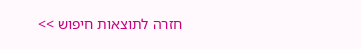חזרה לתוצאות חיפוש >>